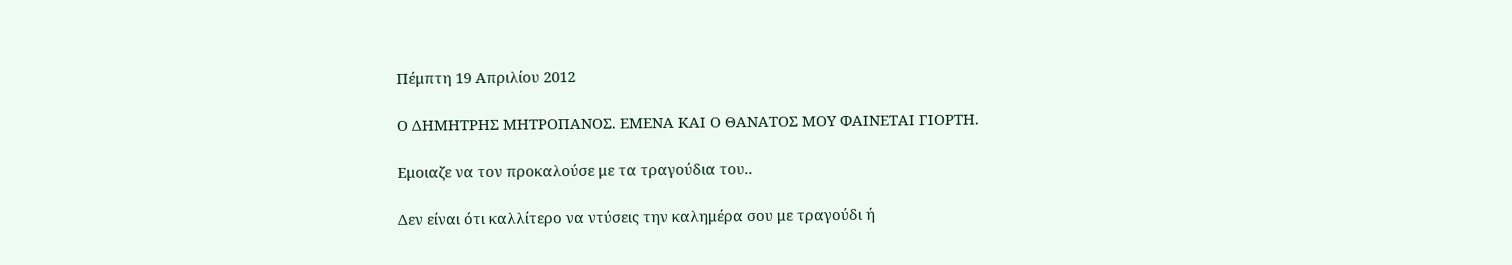Πέμπτη 19 Απριλίου 2012

Ο ΔΗΜΗΤΡΗΣ ΜΗΤΡΟΠΑΝΟΣ. ΕΜΕΝΑ ΚΑΙ Ο ΘΑΝΑΤΟΣ ΜΟΥ ΦΑΙΝΕΤΑΙ ΓΙΟΡΤΗ.

Εμοιαζε να τον προκαλούσε με τα τραγούδια του..

Δεν είναι ότι καλλίτερο να ντύσεις την καλημέρα σου με τραγούδι ή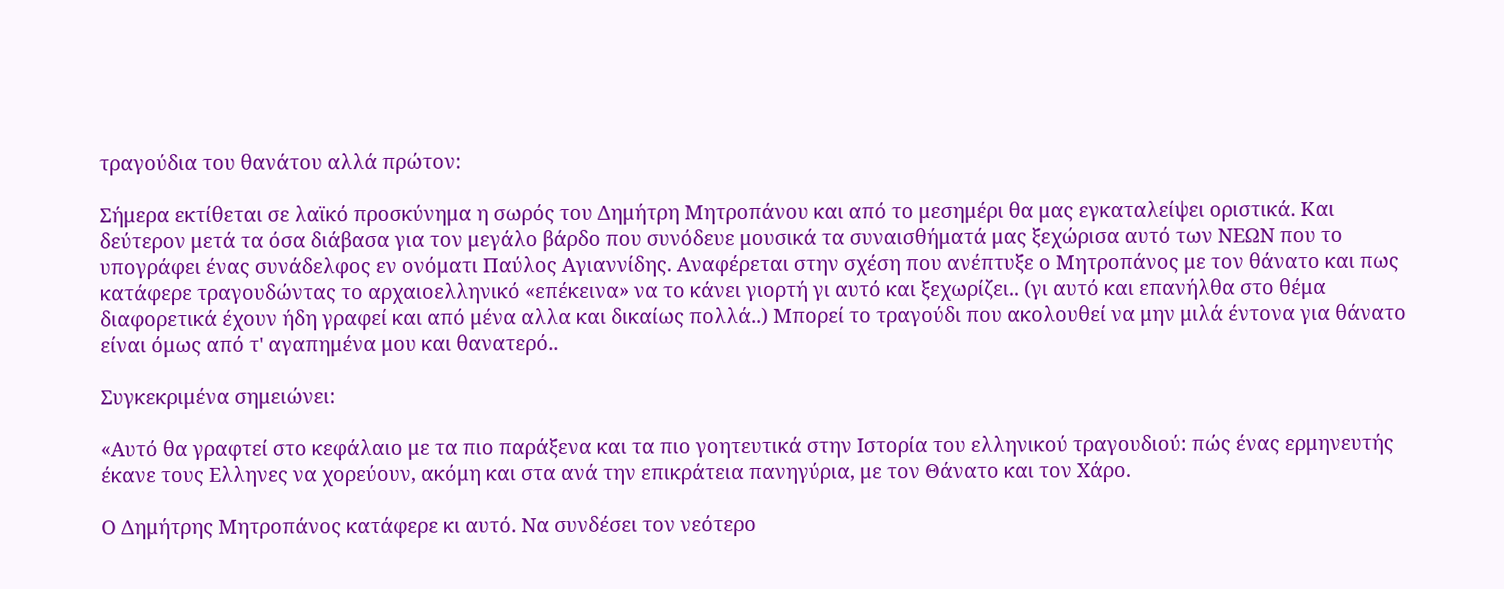τραγούδια του θανάτου αλλά πρώτον:

Σήμερα εκτίθεται σε λαϊκό προσκύνημα η σωρός του Δημήτρη Μητροπάνου και από το μεσημέρι θα μας εγκαταλείψει οριστικά. Και δεύτερον μετά τα όσα διάβασα για τον μεγάλο βάρδο που συνόδευε μουσικά τα συναισθήματά μας ξεχώρισα αυτό των ΝΕΩΝ που το υπογράφει ένας συνάδελφος εν ονόματι Παύλος Αγιαννίδης. Αναφέρεται στην σχέση που ανέπτυξε ο Μητροπάνος με τον θάνατο και πως κατάφερε τραγουδώντας το αρχαιοελληνικό «επέκεινα» να το κάνει γιορτή γι αυτό και ξεχωρίζει.. (γι αυτό και επανήλθα στο θέμα διαφορετικά έχουν ήδη γραφεί και από μένα αλλα και δικαίως πολλά..) Μπορεί το τραγούδι που ακολουθεί να μην μιλά έντονα για θάνατο  είναι όμως από τ' αγαπημένα μου και θανατερό..

Συγκεκριμένα σημειώνει:

«Αυτό θα γραφτεί στο κεφάλαιο με τα πιο παράξενα και τα πιο γοητευτικά στην Ιστορία του ελληνικού τραγουδιού: πώς ένας ερμηνευτής έκανε τους Ελληνες να χορεύουν, ακόμη και στα ανά την επικράτεια πανηγύρια, με τον Θάνατο και τον Χάρο.

Ο Δημήτρης Μητροπάνος κατάφερε κι αυτό. Να συνδέσει τον νεότερο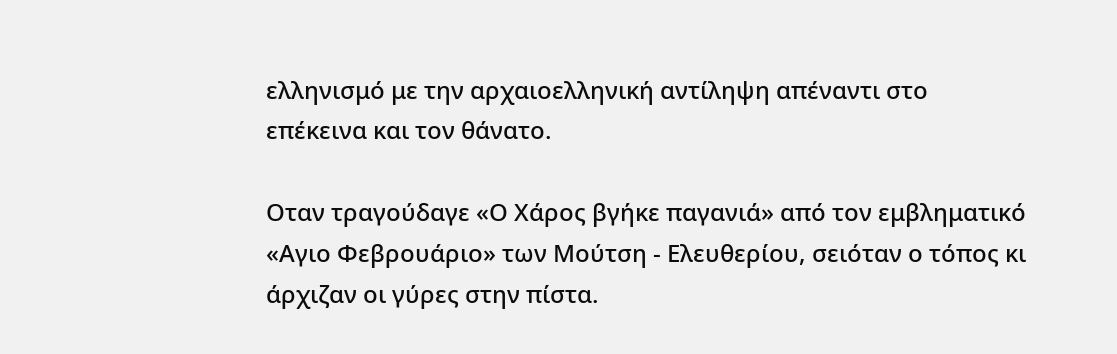ελληνισμό με την αρχαιοελληνική αντίληψη απέναντι στο επέκεινα και τον θάνατο.

Οταν τραγούδαγε «Ο Χάρος βγήκε παγανιά» από τον εμβληματικό «Αγιο Φεβρουάριο» των Μούτση - Ελευθερίου, σειόταν ο τόπος κι άρχιζαν οι γύρες στην πίστα.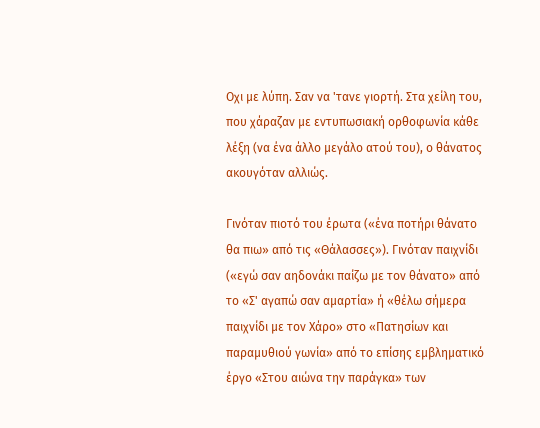Οχι με λύπη. Σαν να 'τανε γιορτή. Στα χείλη του, που χάραζαν με εντυπωσιακή ορθοφωνία κάθε λέξη (να ένα άλλο μεγάλο ατού του), ο θάνατος ακουγόταν αλλιώς.

Γινόταν πιοτό του έρωτα («ένα ποτήρι θάνατο θα πιω» από τις «Θάλασσες»). Γινόταν παιχνίδι («εγώ σαν αηδονάκι παίζω με τον θάνατο» από το «Σ' αγαπώ σαν αμαρτία» ή «θέλω σήμερα παιχνίδι με τον Χάρο» στο «Πατησίων και παραμυθιού γωνία» από το επίσης εμβληματικό έργο «Στου αιώνα την παράγκα» των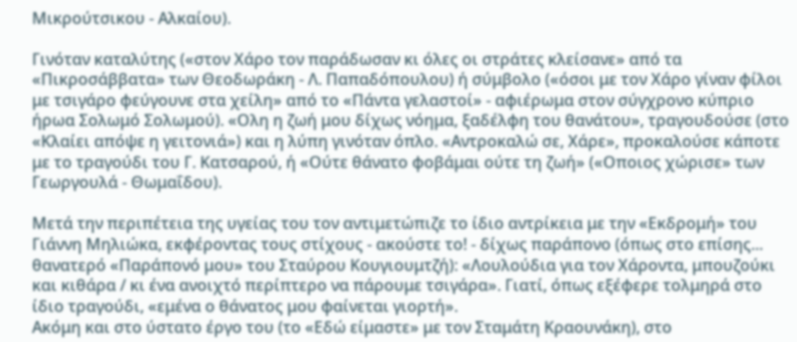Μικρούτσικου - Αλκαίου).

Γινόταν καταλύτης («στον Χάρο τον παράδωσαν κι όλες οι στράτες κλείσανε» από τα «Πικροσάββατα» των Θεοδωράκη - Λ. Παπαδόπουλου) ή σύμβολο («όσοι με τον Χάρο γίναν φίλοι με τσιγάρο φεύγουνε στα χείλη» από το «Πάντα γελαστοί» - αφιέρωμα στον σύγχρονο κύπριο ήρωα Σολωμό Σολωμού). «Ολη η ζωή μου δίχως νόημα, ξαδέλφη του θανάτου», τραγουδούσε (στο «Κλαίει απόψε η γειτονιά») και η λύπη γινόταν όπλο. «Αντροκαλώ σε, Χάρε», προκαλούσε κάποτε με το τραγούδι του Γ. Κατσαρού, ή «Ούτε θάνατο φοβάμαι ούτε τη ζωή» («Οποιος χώρισε» των Γεωργουλά - Θωμαΐδου).

Μετά την περιπέτεια της υγείας του τον αντιμετώπιζε το ίδιο αντρίκεια με την «Εκδρομή» του Γιάννη Μηλιώκα, εκφέροντας τους στίχους - ακούστε το! - δίχως παράπονο (όπως στο επίσης... θανατερό «Παράπονό μου» του Σταύρου Κουγιουμτζή): «Λουλούδια για τον Χάροντα, μπουζούκι και κιθάρα / κι ένα ανοιχτό περίπτερο να πάρουμε τσιγάρα». Γιατί, όπως εξέφερε τολμηρά στο ίδιο τραγούδι, «εμένα ο θάνατος μου φαίνεται γιορτή».
Ακόμη και στο ύστατο έργο του (το «Εδώ είμαστε» με τον Σταμάτη Κραουνάκη), στο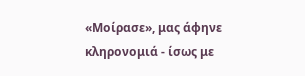«Μοίρασε», μας άφηνε κληρονομιά - ίσως με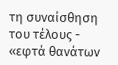τη συναίσθηση του τέλους - «εφτά θανάτων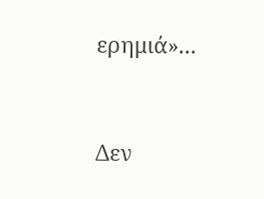ερημιά»...


Δεν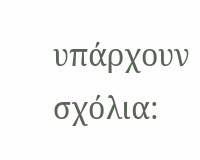υπάρχουν σχόλια: